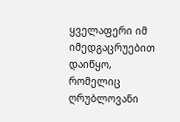ყველაფერი იმ იმედგაცრუებით დაიწყო, რომელიც ღრუბლოვანი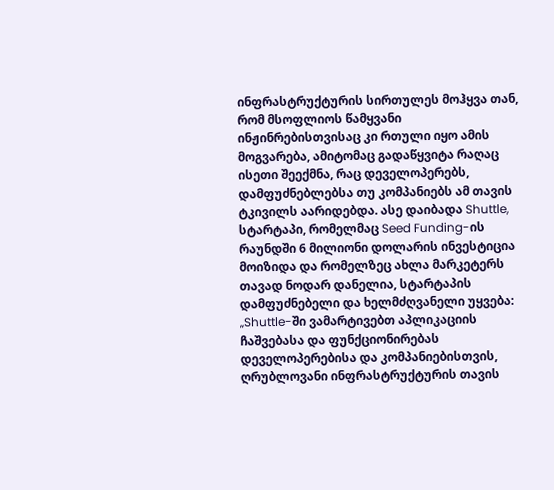ინფრასტრუქტურის სირთულეს მოჰყვა თან, რომ მსოფლიოს წამყვანი ინჟინრებისთვისაც კი რთული იყო ამის მოგვარება, ამიტომაც გადაწყვიტა რაღაც ისეთი შეექმნა, რაც დეველოპერებს, დამფუძნებლებსა თუ კომპანიებს ამ თავის ტკივილს აარიდებდა. ასე დაიბადა Shuttle, სტარტაპი, რომელმაც Seed Funding-ის რაუნდში 6 მილიონი დოლარის ინვესტიცია მოიზიდა და რომელზეც ახლა მარკეტერს თავად ნოდარ დანელია, სტარტაპის დამფუძნებელი და ხელმძღვანელი უყვება:
„Shuttle-ში ვამარტივებთ აპლიკაციის ჩაშვებასა და ფუნქციონირებას დეველოპერებისა და კომპანიებისთვის, ღრუბლოვანი ინფრასტრუქტურის თავის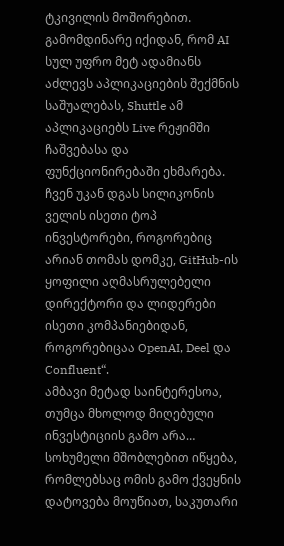ტკივილის მოშორებით. გამომდინარე იქიდან, რომ AI სულ უფრო მეტ ადამიანს აძლევს აპლიკაციების შექმნის საშუალებას, Shuttle ამ აპლიკაციებს Live რეჟიმში ჩაშვებასა და ფუნქციონირებაში ეხმარება. ჩვენ უკან დგას სილიკონის ველის ისეთი ტოპ ინვესტორები, როგორებიც არიან თომას დომკე, GitHub-ის ყოფილი აღმასრულებელი დირექტორი და ლიდერები ისეთი კომპანიებიდან, როგორებიცაა OpenAI, Deel და Confluent“.
ამბავი მეტად საინტერესოა, თუმცა მხოლოდ მიღებული ინვესტიციის გამო არა… სოხუმელი მშობლებით იწყება, რომლებსაც ომის გამო ქვეყნის დატოვება მოუწიათ, საკუთარი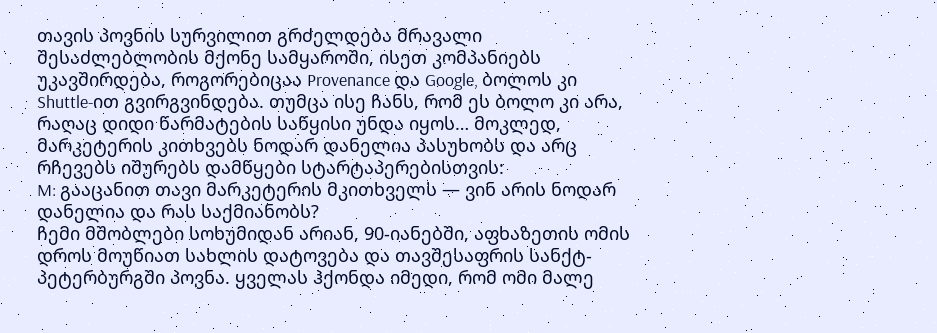თავის პოვნის სურვილით გრძელდება მრავალი შესაძლებლობის მქონე სამყაროში, ისეთ კომპანიებს უკავშირდება, როგორებიცაა Provenance და Google, ბოლოს კი Shuttle-ით გვირგვინდება. თუმცა ისე ჩანს, რომ ეს ბოლო კი არა, რაღაც დიდი წარმატების საწყისი უნდა იყოს… მოკლედ, მარკეტერის კითხვებს ნოდარ დანელია პასუხობს და არც რჩევებს იშურებს დამწყები სტარტაპერებისთვის:
M: გააცანით თავი მარკეტერის მკითხველს — ვინ არის ნოდარ დანელია და რას საქმიანობს?
ჩემი მშობლები სოხუმიდან არიან, 90-იანებში, აფხაზეთის ომის დროს მოუწიათ სახლის დატოვება და თავშესაფრის სანქტ-პეტერბურგში პოვნა. ყველას ჰქონდა იმედი, რომ ომი მალე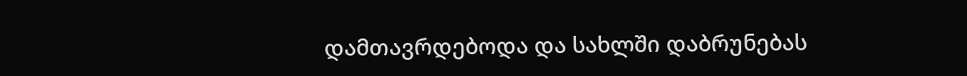დამთავრდებოდა და სახლში დაბრუნებას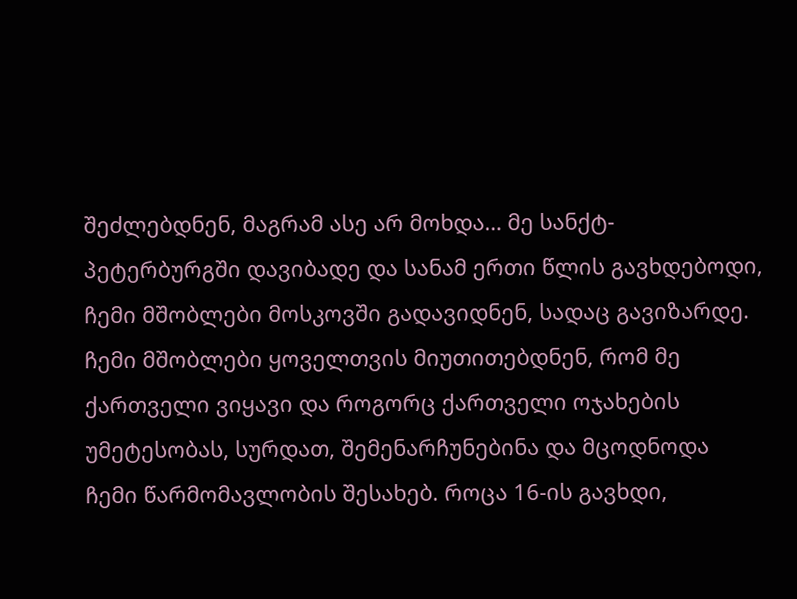შეძლებდნენ, მაგრამ ასე არ მოხდა… მე სანქტ-პეტერბურგში დავიბადე და სანამ ერთი წლის გავხდებოდი, ჩემი მშობლები მოსკოვში გადავიდნენ, სადაც გავიზარდე. ჩემი მშობლები ყოველთვის მიუთითებდნენ, რომ მე ქართველი ვიყავი და როგორც ქართველი ოჯახების უმეტესობას, სურდათ, შემენარჩუნებინა და მცოდნოდა ჩემი წარმომავლობის შესახებ. როცა 16-ის გავხდი,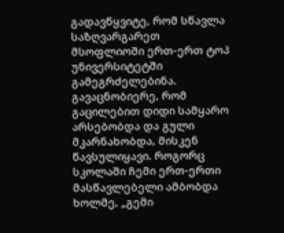გადავწყვიტე, რომ სწავლა საზღვარგარეთ მსოფლიოში ერთ-ერთ ტოპ უნივერსიტეტში გამეგრძელებინა. გავაცნობიერე, რომ გაცილებით დიდი სამყარო არსებობდა და გული მკარნახობდა, მისკენ წავსულიყავი. როგორც სკოლაში ჩემი ერთ-ერთი მასწავლებელი ამბობდა ხოლმე, „გემი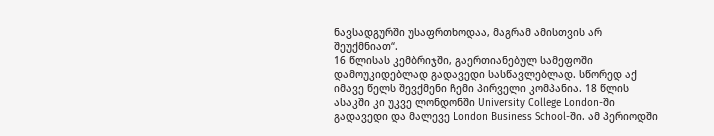ნავსადგურში უსაფრთხოდაა, მაგრამ ამისთვის არ შეუქმნიათ“.
16 წლისას კემბრიჯში, გაერთიანებულ სამეფოში დამოუკიდებლად გადავედი სასწავლებლად. სწორედ აქ იმავე წელს შევქმენი ჩემი პირველი კომპანია. 18 წლის ასაკში კი უკვე ლონდონში University College London-ში გადავედი და მალევე London Business School-ში. ამ პერიოდში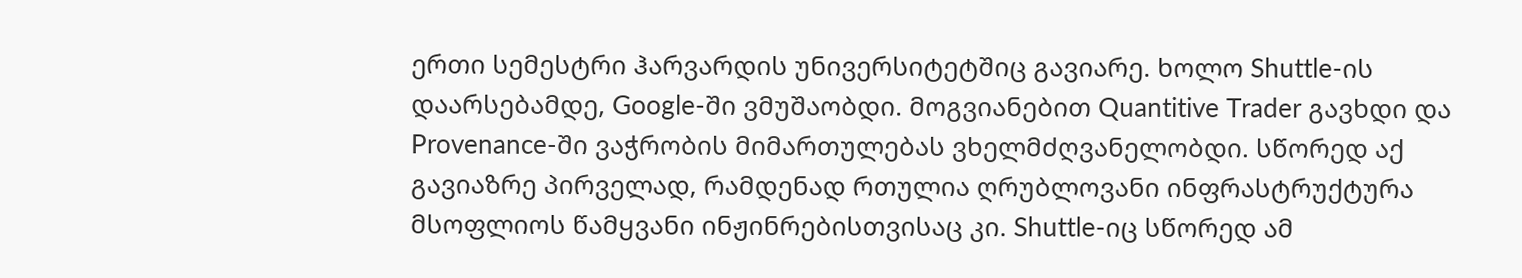ერთი სემესტრი ჰარვარდის უნივერსიტეტშიც გავიარე. ხოლო Shuttle-ის დაარსებამდე, Google-ში ვმუშაობდი. მოგვიანებით Quantitive Trader გავხდი და Provenance-ში ვაჭრობის მიმართულებას ვხელმძღვანელობდი. სწორედ აქ გავიაზრე პირველად, რამდენად რთულია ღრუბლოვანი ინფრასტრუქტურა მსოფლიოს წამყვანი ინჟინრებისთვისაც კი. Shuttle-იც სწორედ ამ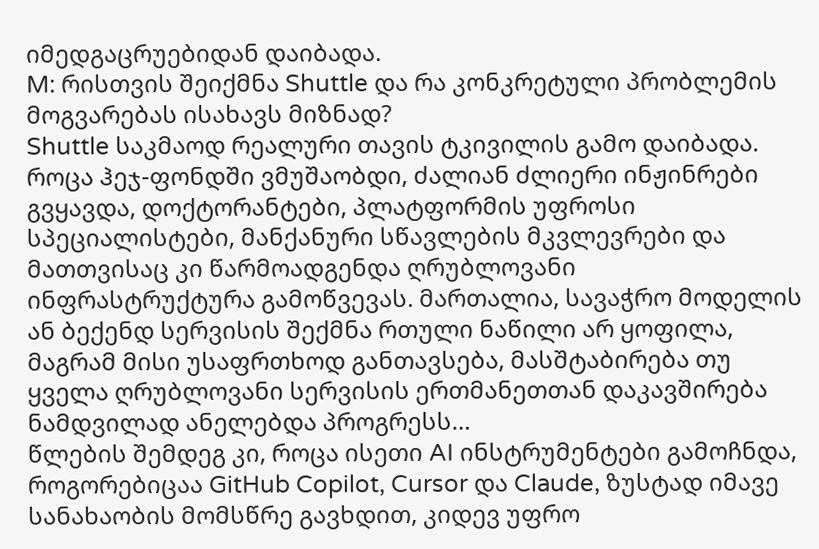იმედგაცრუებიდან დაიბადა.
M: რისთვის შეიქმნა Shuttle და რა კონკრეტული პრობლემის მოგვარებას ისახავს მიზნად?
Shuttle საკმაოდ რეალური თავის ტკივილის გამო დაიბადა. როცა ჰეჯ-ფონდში ვმუშაობდი, ძალიან ძლიერი ინჟინრები გვყავდა, დოქტორანტები, პლატფორმის უფროსი სპეციალისტები, მანქანური სწავლების მკვლევრები და მათთვისაც კი წარმოადგენდა ღრუბლოვანი ინფრასტრუქტურა გამოწვევას. მართალია, სავაჭრო მოდელის ან ბექენდ სერვისის შექმნა რთული ნაწილი არ ყოფილა, მაგრამ მისი უსაფრთხოდ განთავსება, მასშტაბირება თუ ყველა ღრუბლოვანი სერვისის ერთმანეთთან დაკავშირება ნამდვილად ანელებდა პროგრესს…
წლების შემდეგ კი, როცა ისეთი AI ინსტრუმენტები გამოჩნდა, როგორებიცაა GitHub Copilot, Cursor და Claude, ზუსტად იმავე სანახაობის მომსწრე გავხდით, კიდევ უფრო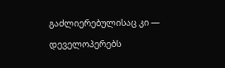გაძლიერებულისაც კი — დეველოპერებს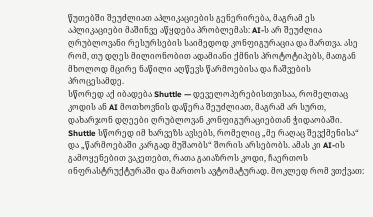წუთებში შეუძლიათ აპლიკაციების გენერირება, მაგრამ ეს აპლიკაციები მაშინვე აწყდება პრობლემას: AI-ს არ შეუძლია ღრუბლოვანი რესურსების საიმედოდ კონფიგურაცია და მართვა. ასე რომ, თუ დღეს მილიონობით ადამიანი ქმნის პროტოტიპებს, მათგან მხოლოდ მცირე ნაწილი აღწევს წარმოებისა და ჩაშვების პროცესამდე.
სწორედ აქ იბადება Shuttle — დეველოპერებისთვისაა, რომელთაც კოდის ან AI მოთხოვნის დაწერა შეუძლიათ, მაგრამ არ სურთ, დახარჯონ დღეები ღრუბლოვან კონფიგურაციებთან ჭიდაობაში. Shuttle სწორედ იმ ხარვეზს ავსებს, რომელიც „მე რაღაც შევქმენისა“ და „წარმოებაში კარგად მუშაობს“ შორის არსებობს. ამას კი AI-ის გამოყენებით ვაკეთებთ, რათა გაიაზროს კოდი, ჩაერთოს ინფრასტრუქტურაში და მართოს ავტომატურად. მოკლედ რომ ვთქვათ: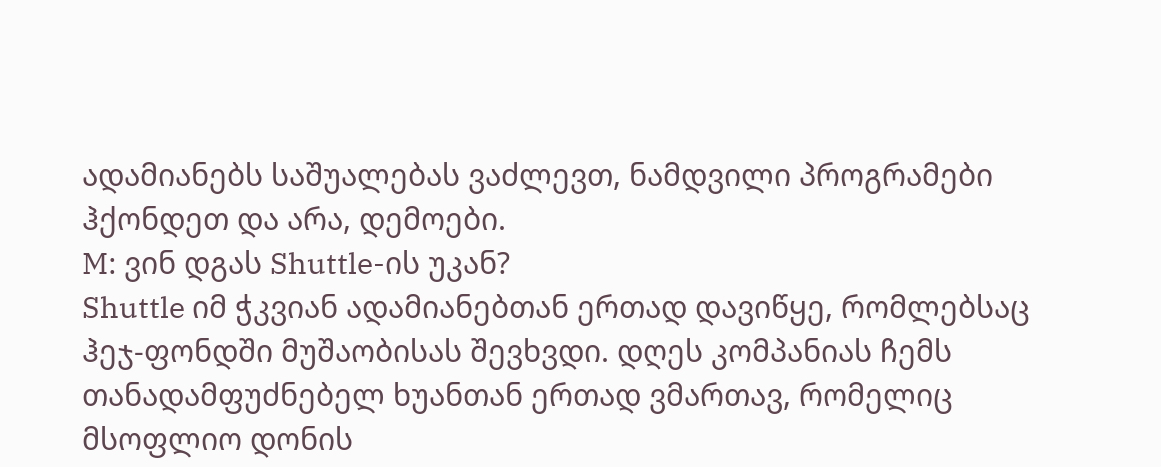ადამიანებს საშუალებას ვაძლევთ, ნამდვილი პროგრამები ჰქონდეთ და არა, დემოები.
M: ვინ დგას Shuttle-ის უკან?
Shuttle იმ ჭკვიან ადამიანებთან ერთად დავიწყე, რომლებსაც ჰეჯ-ფონდში მუშაობისას შევხვდი. დღეს კომპანიას ჩემს თანადამფუძნებელ ხუანთან ერთად ვმართავ, რომელიც მსოფლიო დონის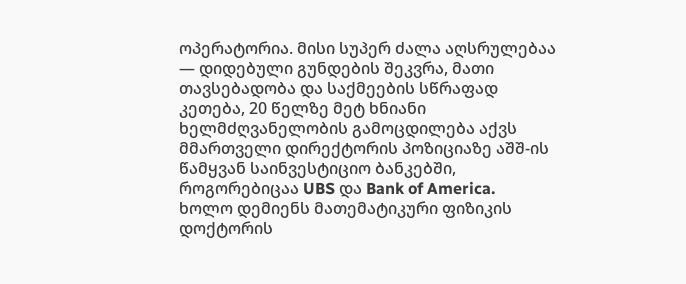ოპერატორია. მისი სუპერ ძალა აღსრულებაა — დიდებული გუნდების შეკვრა, მათი თავსებადობა და საქმეების სწრაფად კეთება, 20 წელზე მეტ ხნიანი ხელმძღვანელობის გამოცდილება აქვს მმართველი დირექტორის პოზიციაზე აშშ-ის წამყვან საინვესტიციო ბანკებში, როგორებიცაა UBS და Bank of America.
ხოლო დემიენს მათემატიკური ფიზიკის დოქტორის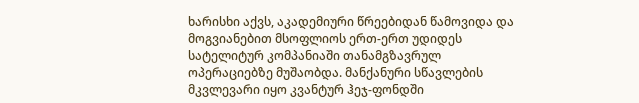ხარისხი აქვს, აკადემიური წრეებიდან წამოვიდა და მოგვიანებით მსოფლიოს ერთ-ერთ უდიდეს სატელიტურ კომპანიაში თანამგზავრულ ოპერაციებზე მუშაობდა. მანქანური სწავლების მკვლევარი იყო კვანტურ ჰეჯ-ფონდში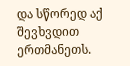და სწორედ აქ შევხვდით ერთმანეთს.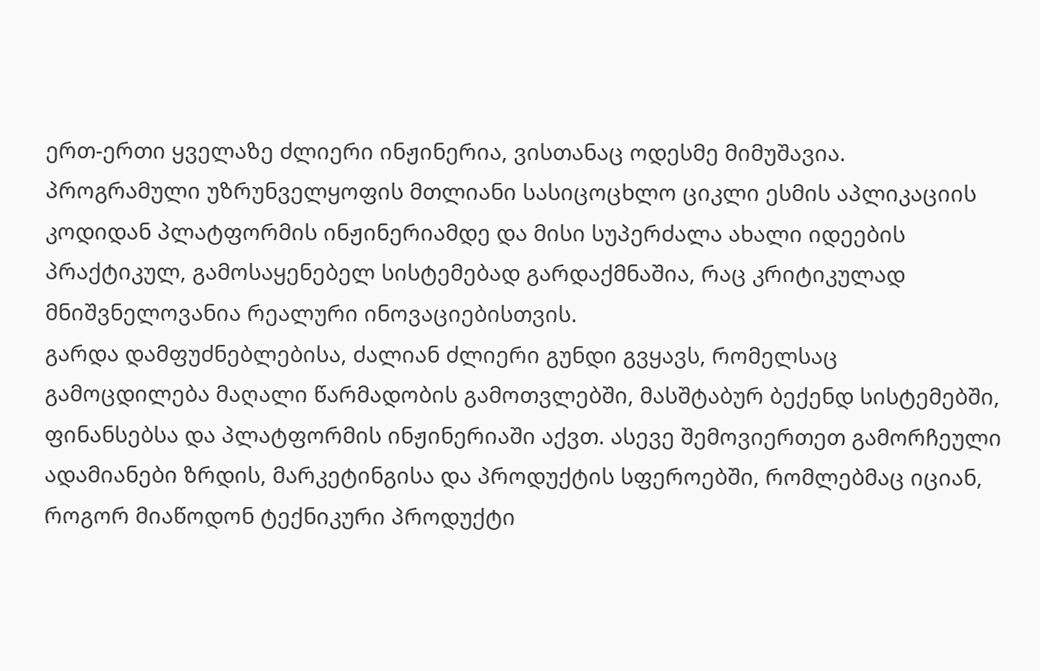ერთ-ერთი ყველაზე ძლიერი ინჟინერია, ვისთანაც ოდესმე მიმუშავია. პროგრამული უზრუნველყოფის მთლიანი სასიცოცხლო ციკლი ესმის აპლიკაციის კოდიდან პლატფორმის ინჟინერიამდე და მისი სუპერძალა ახალი იდეების პრაქტიკულ, გამოსაყენებელ სისტემებად გარდაქმნაშია, რაც კრიტიკულად მნიშვნელოვანია რეალური ინოვაციებისთვის.
გარდა დამფუძნებლებისა, ძალიან ძლიერი გუნდი გვყავს, რომელსაც გამოცდილება მაღალი წარმადობის გამოთვლებში, მასშტაბურ ბექენდ სისტემებში, ფინანსებსა და პლატფორმის ინჟინერიაში აქვთ. ასევე შემოვიერთეთ გამორჩეული ადამიანები ზრდის, მარკეტინგისა და პროდუქტის სფეროებში, რომლებმაც იციან, როგორ მიაწოდონ ტექნიკური პროდუქტი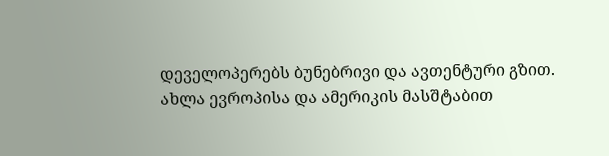დეველოპერებს ბუნებრივი და ავთენტური გზით.
ახლა ევროპისა და ამერიკის მასშტაბით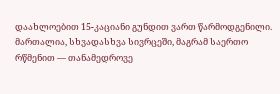დაახლოებით 15-კაციანი გუნდით ვართ წარმოდგენილი. მართალია, სხვადასხვა სივრცეში, მაგრამ საერთო რწმენით — თანამედროვე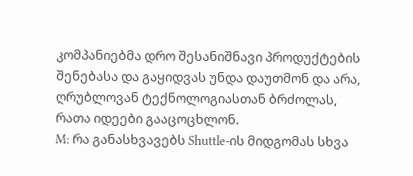კომპანიებმა დრო შესანიშნავი პროდუქტების შენებასა და გაყიდვას უნდა დაუთმონ და არა, ღრუბლოვან ტექნოლოგიასთან ბრძოლას, რათა იდეები გააცოცხლონ.
M: რა განასხვავებს Shuttle-ის მიდგომას სხვა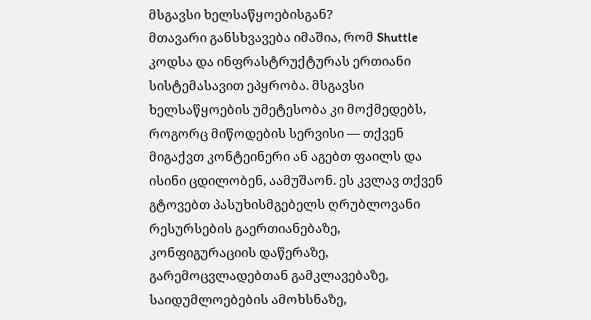მსგავსი ხელსაწყოებისგან?
მთავარი განსხვავება იმაშია, რომ Shuttle კოდსა და ინფრასტრუქტურას ერთიანი სისტემასავით ეპყრობა. მსგავსი ხელსაწყოების უმეტესობა კი მოქმედებს, როგორც მიწოდების სერვისი — თქვენ მიგაქვთ კონტეინერი ან აგებთ ფაილს და ისინი ცდილობენ, აამუშაონ. ეს კვლავ თქვენ გტოვებთ პასუხისმგებელს ღრუბლოვანი რესურსების გაერთიანებაზე, კონფიგურაციის დაწერაზე, გარემოცვლადებთან გამკლავებაზე, საიდუმლოებების ამოხსნაზე,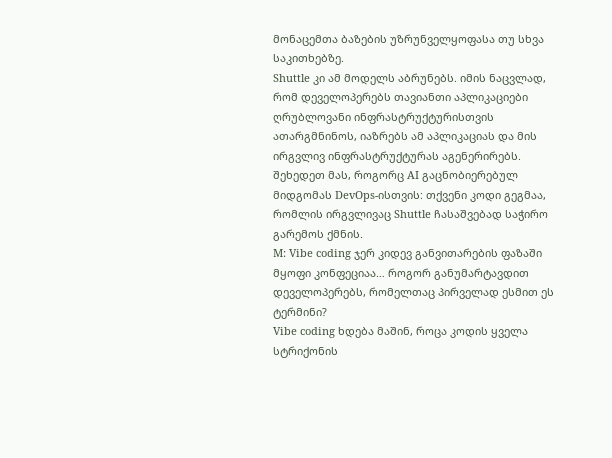მონაცემთა ბაზების უზრუნველყოფასა თუ სხვა საკითხებზე.
Shuttle კი ამ მოდელს აბრუნებს. იმის ნაცვლად, რომ დეველოპერებს თავიანთი აპლიკაციები ღრუბლოვანი ინფრასტრუქტურისთვის ათარგმნინოს, იაზრებს ამ აპლიკაციას და მის ირგვლივ ინფრასტრუქტურას აგენერირებს. შეხედეთ მას, როგორც AI გაცნობიერებულ მიდგომას DevOps-ისთვის: თქვენი კოდი გეგმაა, რომლის ირგვლივაც Shuttle ჩასაშვებად საჭირო გარემოს ქმნის.
M: Vibe coding ჯერ კიდევ განვითარების ფაზაში მყოფი კონფეციაა… როგორ განუმარტავდით დეველოპერებს, რომელთაც პირველად ესმით ეს ტერმინი?
Vibe coding ხდება მაშინ, როცა კოდის ყველა სტრიქონის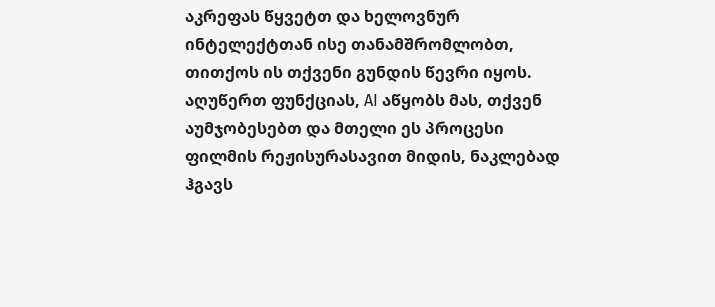აკრეფას წყვეტთ და ხელოვნურ ინტელექტთან ისე თანამშრომლობთ, თითქოს ის თქვენი გუნდის წევრი იყოს. აღუწერთ ფუნქციას, AI აწყობს მას, თქვენ აუმჯობესებთ და მთელი ეს პროცესი ფილმის რეჟისურასავით მიდის, ნაკლებად ჰგავს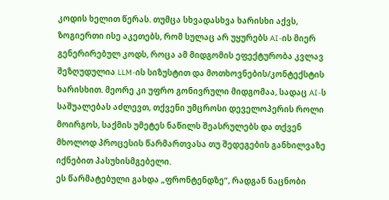კოდის ხელით წერას. თუმცა სხვადასხვა ხარისხი აქვს, ზოგიერთი ისე აკეთებს, რომ სულაც არ უყურებს AI-ის მიერ გენერირებულ კოდს, როცა ამ მიდგომის ეფექტურობა კვლავ შეზღუდულია LLM-ის სიზუსტით და მოთხოვნების/კონტექსტის ხარისხით. მეორე კი უფრო გონივრული მიდგომაა, სადაც AI-ს საშუალებას აძლევთ, თქვენი უმცროსი დეველოპერის როლი მოირგოს, საქმის უმეტეს ნაწილს შეასრულებს და თქვენ მხოლოდ პროცესის წარმართვასა თუ შედეგების განხილვაზე იქნებით პასუხისმგებელი.
ეს წარმატებული გახდა „ფრონტენდზე“, რადგან ნაცნობი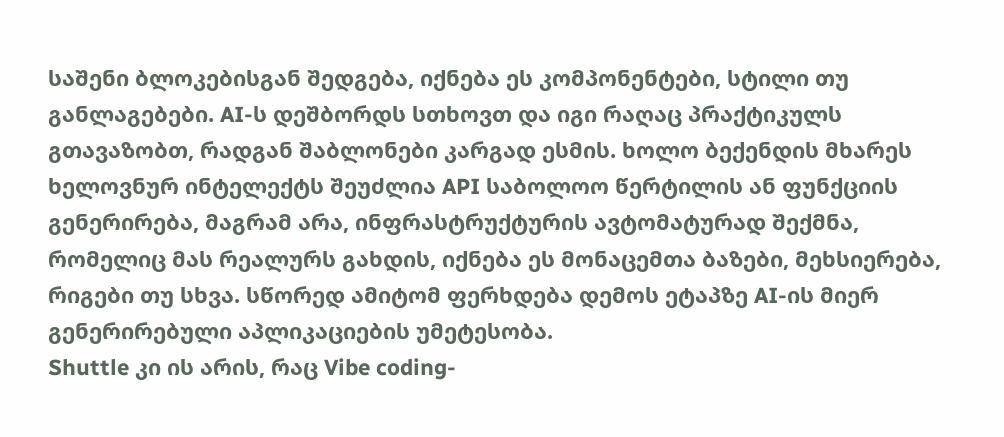საშენი ბლოკებისგან შედგება, იქნება ეს კომპონენტები, სტილი თუ განლაგებები. AI-ს დეშბორდს სთხოვთ და იგი რაღაც პრაქტიკულს გთავაზობთ, რადგან შაბლონები კარგად ესმის. ხოლო ბექენდის მხარეს ხელოვნურ ინტელექტს შეუძლია API საბოლოო წერტილის ან ფუნქციის გენერირება, მაგრამ არა, ინფრასტრუქტურის ავტომატურად შექმნა, რომელიც მას რეალურს გახდის, იქნება ეს მონაცემთა ბაზები, მეხსიერება, რიგები თუ სხვა. სწორედ ამიტომ ფერხდება დემოს ეტაპზე AI-ის მიერ გენერირებული აპლიკაციების უმეტესობა.
Shuttle კი ის არის, რაც Vibe coding-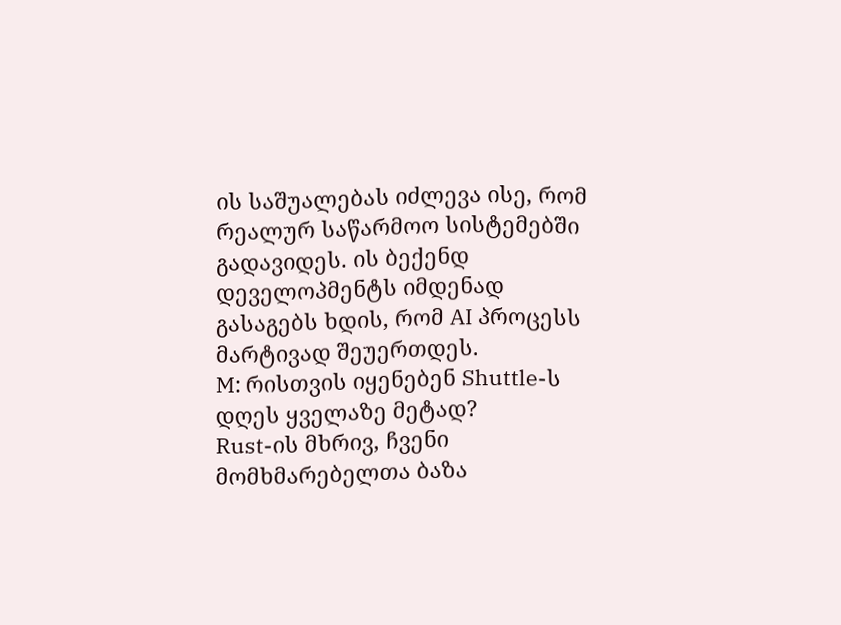ის საშუალებას იძლევა ისე, რომ რეალურ საწარმოო სისტემებში გადავიდეს. ის ბექენდ დეველოპმენტს იმდენად გასაგებს ხდის, რომ AI პროცესს მარტივად შეუერთდეს.
M: რისთვის იყენებენ Shuttle-ს დღეს ყველაზე მეტად?
Rust-ის მხრივ, ჩვენი მომხმარებელთა ბაზა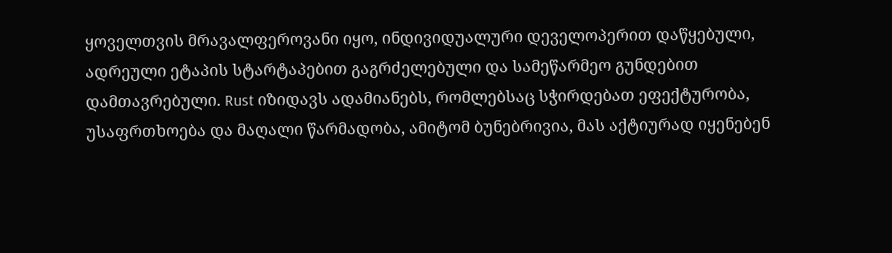ყოველთვის მრავალფეროვანი იყო, ინდივიდუალური დეველოპერით დაწყებული, ადრეული ეტაპის სტარტაპებით გაგრძელებული და სამეწარმეო გუნდებით დამთავრებული. Rust იზიდავს ადამიანებს, რომლებსაც სჭირდებათ ეფექტურობა, უსაფრთხოება და მაღალი წარმადობა, ამიტომ ბუნებრივია, მას აქტიურად იყენებენ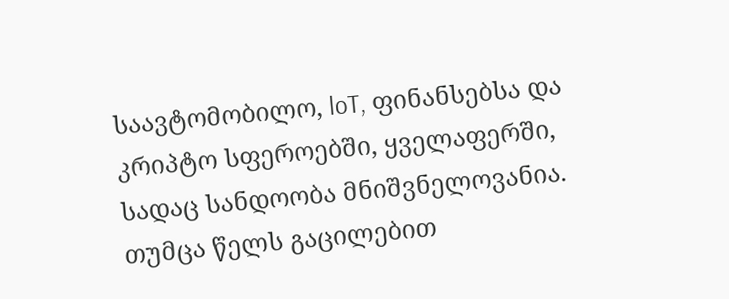საავტომობილო, loT, ფინანსებსა და კრიპტო სფეროებში, ყველაფერში, სადაც სანდოობა მნიშვნელოვანია.
თუმცა წელს გაცილებით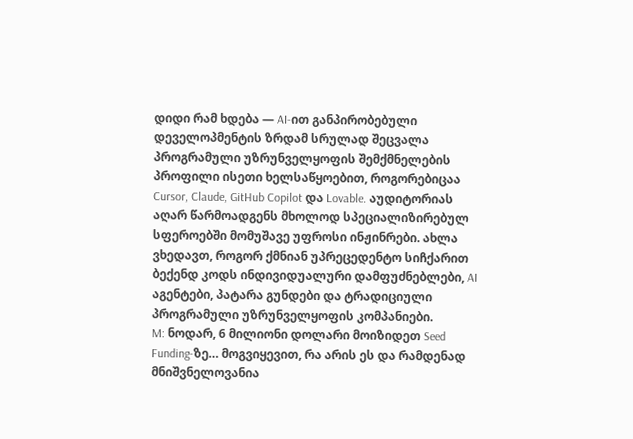დიდი რამ ხდება — AI-ით განპირობებული დეველოპმენტის ზრდამ სრულად შეცვალა პროგრამული უზრუნველყოფის შემქმნელების პროფილი ისეთი ხელსაწყოებით, როგორებიცაა Cursor, Claude, GitHub Copilot და Lovable. აუდიტორიას აღარ წარმოადგენს მხოლოდ სპეციალიზირებულ სფეროებში მომუშავე უფროსი ინჟინრები. ახლა ვხედავთ, როგორ ქმნიან უპრეცედენტო სიჩქარით ბექენდ კოდს ინდივიდუალური დამფუძნებლები, AI აგენტები, პატარა გუნდები და ტრადიციული პროგრამული უზრუნველყოფის კომპანიები.
M: ნოდარ, 6 მილიონი დოლარი მოიზიდეთ Seed Funding-ზე… მოგვიყევით, რა არის ეს და რამდენად მნიშვნელოვანია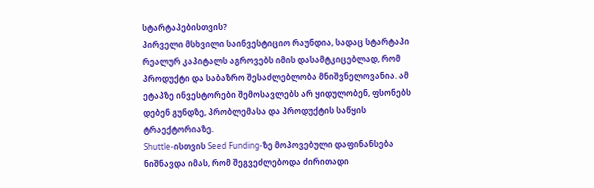სტარტაპებისთვის?
პირველი მსხვილი საინვესტიციო რაუნდია, სადაც სტარტაპი რეალურ კაპიტალს აგროვებს იმის დასამტკიცებლად, რომ პროდუქტი და საბაზრო შესაძლებლობა მნიშვნელოვანია. ამ ეტაპზე ინვესტორები შემოსავლებს არ ყიდულობენ, ფსონებს დებენ გუნდზე, პრობლემასა და პროდუქტის საწყის ტრაექტორიაზე.
Shuttle-ისთვის Seed Funding-ზე მოპოვებული დაფინანსება ნიშნავდა იმას, რომ შეგვეძლებოდა ძირითადი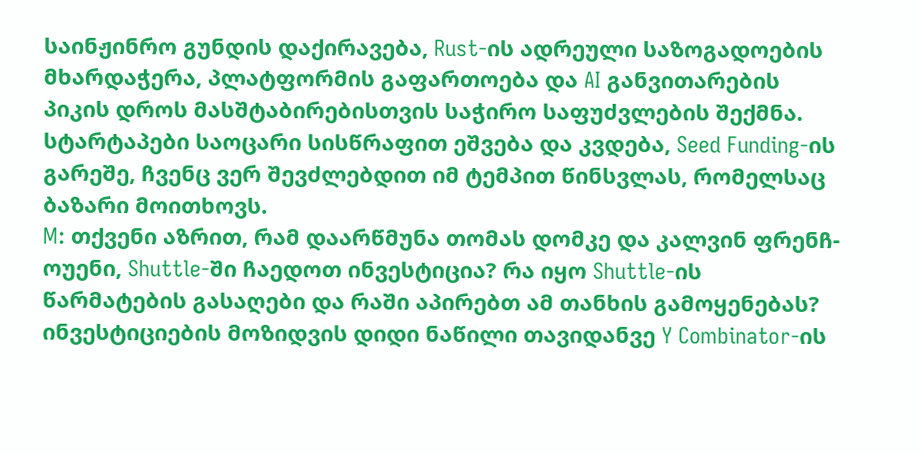საინჟინრო გუნდის დაქირავება, Rust-ის ადრეული საზოგადოების მხარდაჭერა, პლატფორმის გაფართოება და AI განვითარების პიკის დროს მასშტაბირებისთვის საჭირო საფუძვლების შექმნა. სტარტაპები საოცარი სისწრაფით ეშვება და კვდება, Seed Funding-ის გარეშე, ჩვენც ვერ შევძლებდით იმ ტემპით წინსვლას, რომელსაც ბაზარი მოითხოვს.
M: თქვენი აზრით, რამ დაარწმუნა თომას დომკე და კალვინ ფრენჩ-ოუენი, Shuttle-ში ჩაედოთ ინვესტიცია? რა იყო Shuttle-ის წარმატების გასაღები და რაში აპირებთ ამ თანხის გამოყენებას?
ინვესტიციების მოზიდვის დიდი ნაწილი თავიდანვე Y Combinator-ის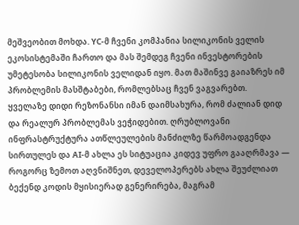მეშვეობით მოხდა. YC-მ ჩვენი კომპანია სილიკონის ველის ეკოსისტემაში ჩართო და მას შემდეგ ჩვენი ინვესტორების უმეტესობა სილიკონის ველიდან იყო. მათ მაშინვე გაიაზრეს იმ პრობლემის მასშტაბები, რომლებსაც ჩვენ ვაგვარებთ.
ყველაზე დიდი რეზონანსი იმან დაიმსახურა, რომ ძალიან დიდ და რეალურ პრობლემას ვეჭიდებით. ღრუბლოვანი ინფრასტრუქტურა ათწლეულების მანძილზე წარმოადგენდა სირთულეს და AI-მ ახლა ეს სიტუაცია კიდევ უფრო გააღრმავა — როგორც ზემოთ აღვნიშნეთ, დეველოპერებს ახლა შეუძლიათ ბექენდ კოდის მყისიერად გენერირება, მაგრამ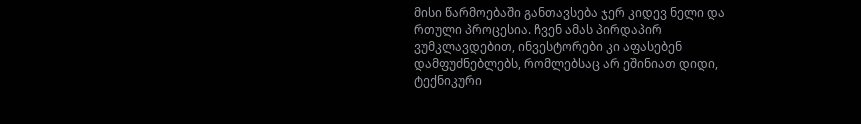მისი წარმოებაში განთავსება ჯერ კიდევ ნელი და რთული პროცესია. ჩვენ ამას პირდაპირ ვუმკლავდებით, ინვესტორები კი აფასებენ დამფუძნებლებს, რომლებსაც არ ეშინიათ დიდი, ტექნიკური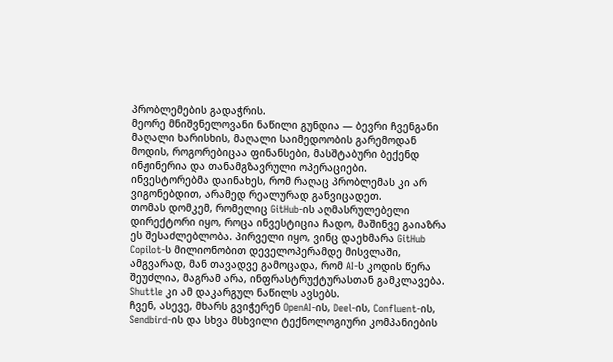პრობლემების გადაჭრის.
მეორე მნიშვნელოვანი ნაწილი გუნდია — ბევრი ჩვენგანი მაღალი ხარისხის, მაღალი საიმედოობის გარემოდან მოდის, როგორებიცაა ფინანსები, მასშტაბური ბექენდ ინჟინერია და თანამგზავრული ოპერაციები. ინვესტორებმა დაინახეს, რომ რაღაც პრობლემას კი არ ვიგონებდით, არამედ რეალურად განვიცადეთ.
თომას დომკემ, რომელიც GitHub-ის აღმასრულებელი დირექტორი იყო, როცა ინვესტიცია ჩადო, მაშინვე გაიაზრა ეს შესაძლებლობა. პირველი იყო, ვინც დაეხმარა GitHub Copilot-ს მილიონობით დეველოპერამდე მისვლაში, ამგვარად, მან თავადვე გამოცადა, რომ AI-ს კოდის წერა შეუძლია, მაგრამ არა, ინფრასტრუქტურასთან გამკლავება. Shuttle კი ამ დაკარგულ ნაწილს ავსებს.
ჩვენ, ასევე, მხარს გვიჭერენ OpenAI-ის, Deel-ის, Confluent-ის, Sendbird-ის და სხვა მსხვილი ტექნოლოგიური კომპანიების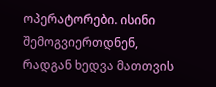ოპერატორები. ისინი შემოგვიერთდნენ, რადგან ხედვა მათთვის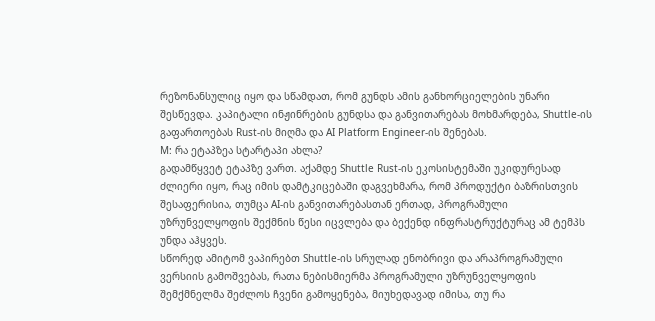რეზონანსულიც იყო და სწამდათ, რომ გუნდს ამის განხორციელების უნარი შესწევდა. კაპიტალი ინჟინრების გუნდსა და განვითარებას მოხმარდება, Shuttle-ის გაფართოებას Rust-ის მიღმა და AI Platform Engineer-ის შენებას.
M: რა ეტაპზეა სტარტაპი ახლა?
გადამწყვეტ ეტაპზე ვართ. აქამდე Shuttle Rust-ის ეკოსისტემაში უკიდურესად ძლიერი იყო, რაც იმის დამტკიცებაში დაგვეხმარა, რომ პროდუქტი ბაზრისთვის შესაფერისია, თუმცა AI-ის განვითარებასთან ერთად, პროგრამული უზრუნველყოფის შექმნის წესი იცვლება და ბექენდ ინფრასტრუქტურაც ამ ტემპს უნდა აჰყვეს.
სწორედ ამიტომ ვაპირებთ Shuttle-ის სრულად ენობრივი და არაპროგრამული ვერსიის გამოშვებას, რათა ნებისმიერმა პროგრამული უზრუნველყოფის შემქმნელმა შეძლოს ჩვენი გამოყენება, მიუხედავად იმისა, თუ რა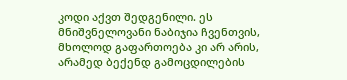კოდი აქვთ შედგენილი. ეს მნიშვნელოვანი ნაბიჯია ჩვენთვის, მხოლოდ გაფართოება კი არ არის, არამედ ბექენდ გამოცდილების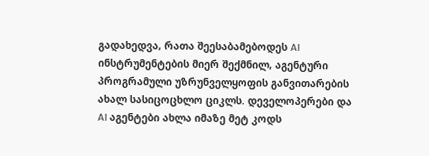გადახედვა, რათა შეესაბამებოდეს AI ინსტრუმენტების მიერ შექმნილ, აგენტური პროგრამული უზრუნველყოფის განვითარების ახალ სასიცოცხლო ციკლს. დეველოპერები და AI აგენტები ახლა იმაზე მეტ კოდს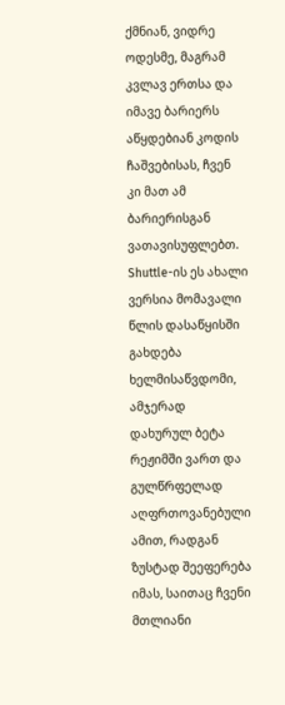ქმნიან, ვიდრე ოდესმე, მაგრამ კვლავ ერთსა და იმავე ბარიერს აწყდებიან კოდის ჩაშვებისას, ჩვენ კი მათ ამ ბარიერისგან ვათავისუფლებთ.
Shuttle-ის ეს ახალი ვერსია მომავალი წლის დასაწყისში გახდება ხელმისაწვდომი, ამჯერად დახურულ ბეტა რეჟიმში ვართ და გულწრფელად აღფრთოვანებული ამით, რადგან ზუსტად შეეფერება იმას, საითაც ჩვენი მთლიანი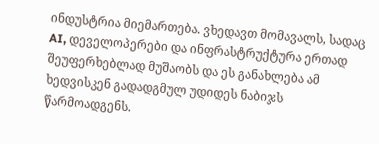ინდუსტრია მიემართება. ვხედავთ მომავალს, სადაც AI, დეველოპერები და ინფრასტრუქტურა ერთად შეუფერხებლად მუშაობს და ეს განახლება ამ ხედვისკენ გადადგმულ უდიდეს ნაბიჯს წარმოადგენს.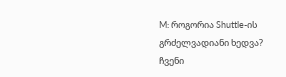M: როგორია Shuttle-ის გრძელვადიანი ხედვა?
ჩვენი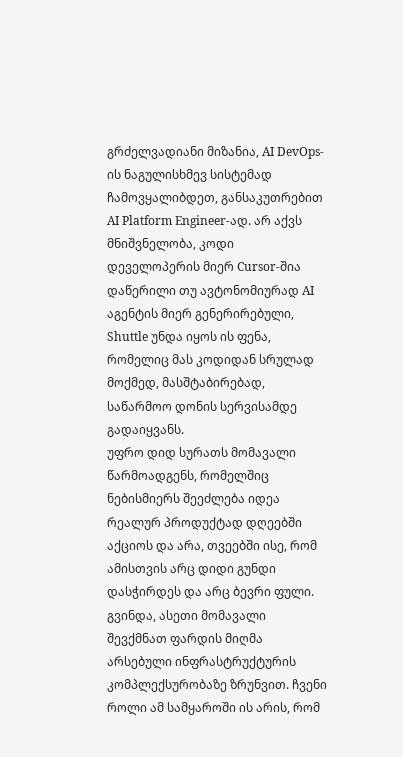გრძელვადიანი მიზანია, AI DevOps-ის ნაგულისხმევ სისტემად ჩამოვყალიბდეთ, განსაკუთრებით AI Platform Engineer-ად. არ აქვს მნიშვნელობა, კოდი დეველოპერის მიერ Cursor-შია დაწერილი თუ ავტონომიურად AI აგენტის მიერ გენერირებული, Shuttle უნდა იყოს ის ფენა, რომელიც მას კოდიდან სრულად მოქმედ, მასშტაბირებად, საწარმოო დონის სერვისამდე გადაიყვანს.
უფრო დიდ სურათს მომავალი წარმოადგენს, რომელშიც ნებისმიერს შეეძლება იდეა რეალურ პროდუქტად დღეებში აქციოს და არა, თვეებში ისე, რომ ამისთვის არც დიდი გუნდი დასჭირდეს და არც ბევრი ფული. გვინდა, ასეთი მომავალი შევქმნათ ფარდის მიღმა არსებული ინფრასტრუქტურის კომპლექსურობაზე ზრუნვით. ჩვენი როლი ამ სამყაროში ის არის, რომ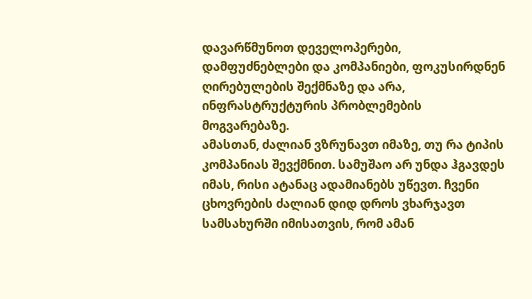დავარწმუნოთ დეველოპერები, დამფუძნებლები და კომპანიები, ფოკუსირდნენ ღირებულების შექმნაზე და არა, ინფრასტრუქტურის პრობლემების მოგვარებაზე.
ამასთან, ძალიან ვზრუნავთ იმაზე, თუ რა ტიპის კომპანიას შევქმნით. სამუშაო არ უნდა ჰგავდეს იმას, რისი ატანაც ადამიანებს უწევთ. ჩვენი ცხოვრების ძალიან დიდ დროს ვხარჯავთ სამსახურში იმისათვის, რომ ამან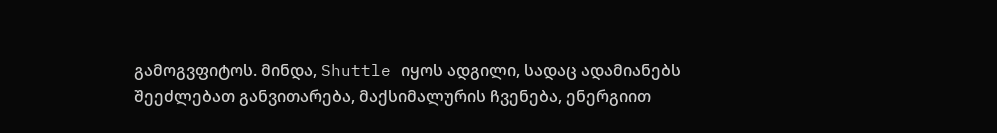გამოგვფიტოს. მინდა, Shuttle იყოს ადგილი, სადაც ადამიანებს შეეძლებათ განვითარება, მაქსიმალურის ჩვენება, ენერგიით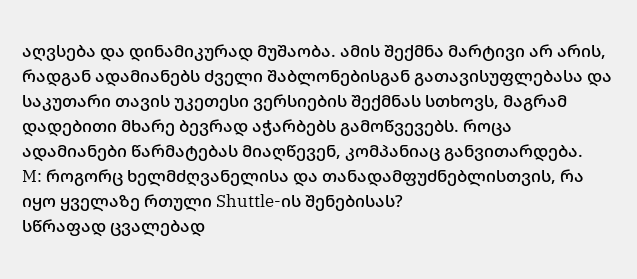აღვსება და დინამიკურად მუშაობა. ამის შექმნა მარტივი არ არის, რადგან ადამიანებს ძველი შაბლონებისგან გათავისუფლებასა და საკუთარი თავის უკეთესი ვერსიების შექმნას სთხოვს, მაგრამ დადებითი მხარე ბევრად აჭარბებს გამოწვევებს. როცა ადამიანები წარმატებას მიაღწევენ, კომპანიაც განვითარდება.
M: როგორც ხელმძღვანელისა და თანადამფუძნებლისთვის, რა იყო ყველაზე რთული Shuttle-ის შენებისას?
სწრაფად ცვალებად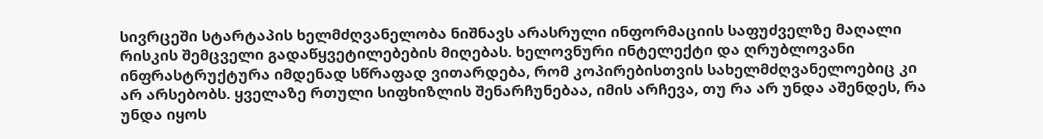სივრცეში სტარტაპის ხელმძღვანელობა ნიშნავს არასრული ინფორმაციის საფუძველზე მაღალი რისკის შემცველი გადაწყვეტილებების მიღებას. ხელოვნური ინტელექტი და ღრუბლოვანი ინფრასტრუქტურა იმდენად სწრაფად ვითარდება, რომ კოპირებისთვის სახელმძღვანელოებიც კი არ არსებობს. ყველაზე რთული სიფხიზლის შენარჩუნებაა, იმის არჩევა, თუ რა არ უნდა აშენდეს, რა უნდა იყოს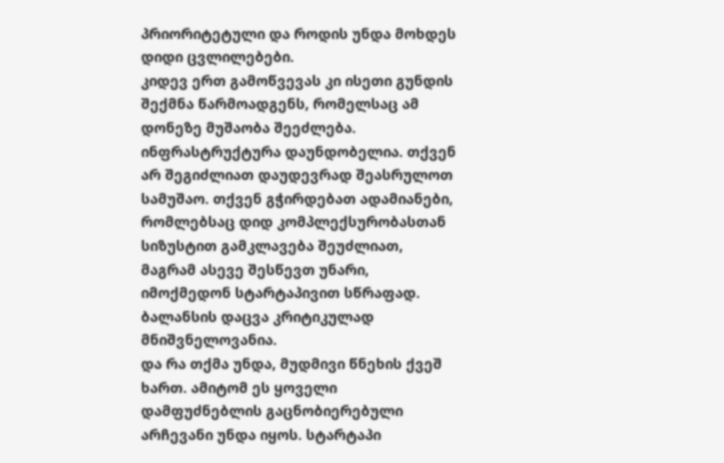პრიორიტეტული და როდის უნდა მოხდეს დიდი ცვლილებები.
კიდევ ერთ გამოწვევას კი ისეთი გუნდის შექმნა წარმოადგენს, რომელსაც ამ დონეზე მუშაობა შეეძლება. ინფრასტრუქტურა დაუნდობელია. თქვენ არ შეგიძლიათ დაუდევრად შეასრულოთ სამუშაო. თქვენ გჭირდებათ ადამიანები, რომლებსაც დიდ კომპლექსურობასთან სიზუსტით გამკლავება შეუძლიათ, მაგრამ ასევე შესწევთ უნარი, იმოქმედონ სტარტაპივით სწრაფად. ბალანსის დაცვა კრიტიკულად მნიშვნელოვანია.
და რა თქმა უნდა, მუდმივი წნეხის ქვეშ ხართ. ამიტომ ეს ყოველი დამფუძნებლის გაცნობიერებული არჩევანი უნდა იყოს. სტარტაპი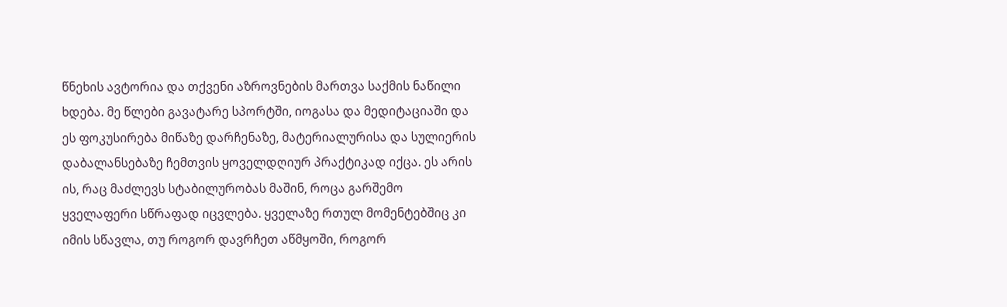წნეხის ავტორია და თქვენი აზროვნების მართვა საქმის ნაწილი ხდება. მე წლები გავატარე სპორტში, იოგასა და მედიტაციაში და ეს ფოკუსირება მიწაზე დარჩენაზე, მატერიალურისა და სულიერის დაბალანსებაზე ჩემთვის ყოველდღიურ პრაქტიკად იქცა. ეს არის ის, რაც მაძლევს სტაბილურობას მაშინ, როცა გარშემო ყველაფერი სწრაფად იცვლება. ყველაზე რთულ მომენტებშიც კი იმის სწავლა, თუ როგორ დავრჩეთ აწმყოში, როგორ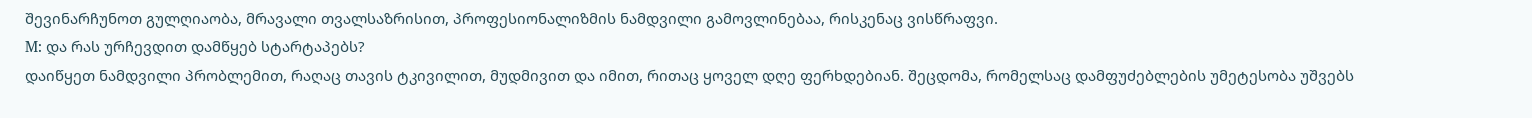შევინარჩუნოთ გულღიაობა, მრავალი თვალსაზრისით, პროფესიონალიზმის ნამდვილი გამოვლინებაა, რისკენაც ვისწრაფვი.
M: და რას ურჩევდით დამწყებ სტარტაპებს?
დაიწყეთ ნამდვილი პრობლემით, რაღაც თავის ტკივილით, მუდმივით და იმით, რითაც ყოველ დღე ფერხდებიან. შეცდომა, რომელსაც დამფუძებლების უმეტესობა უშვებს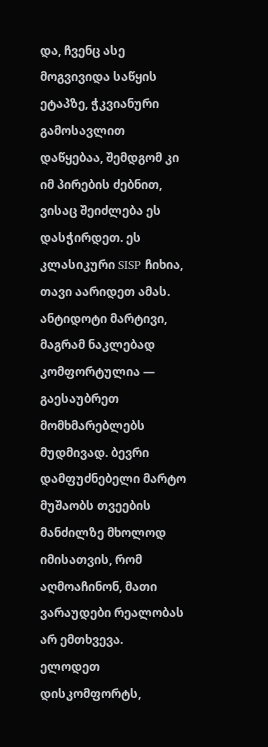და, ჩვენც ასე მოგვივიდა საწყის ეტაპზე, ჭკვიანური გამოსავლით დაწყებაა, შემდგომ კი იმ პირების ძებნით, ვისაც შეიძლება ეს დასჭირდეთ. ეს კლასიკური SISP ჩიხია, თავი აარიდეთ ამას. ანტიდოტი მარტივი, მაგრამ ნაკლებად კომფორტულია — გაესაუბრეთ მომხმარებლებს მუდმივად. ბევრი დამფუძნებელი მარტო მუშაობს თვეების მანძილზე მხოლოდ იმისათვის, რომ აღმოაჩინონ, მათი ვარაუდები რეალობას არ ემთხვევა.
ელოდეთ დისკომფორტს,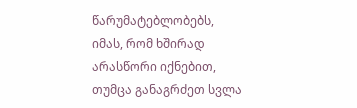წარუმატებლობებს, იმას, რომ ხშირად არასწორი იქნებით, თუმცა განაგრძეთ სვლა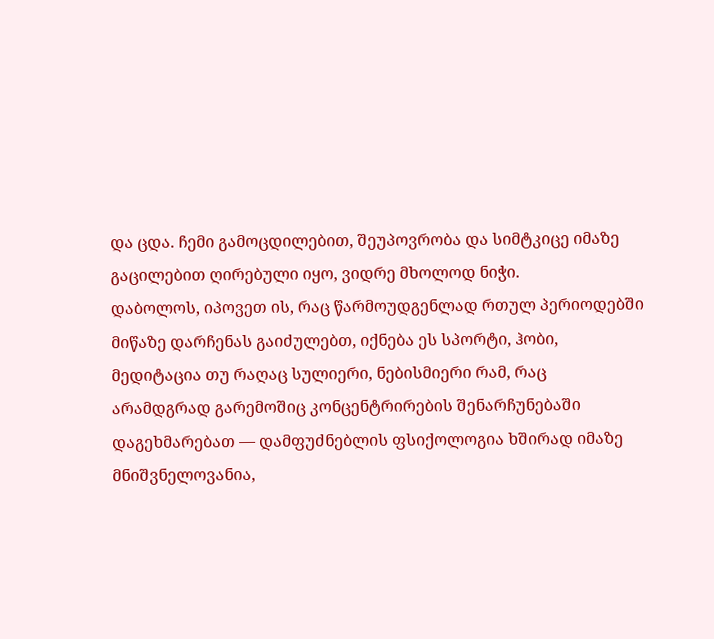და ცდა. ჩემი გამოცდილებით, შეუპოვრობა და სიმტკიცე იმაზე გაცილებით ღირებული იყო, ვიდრე მხოლოდ ნიჭი.
დაბოლოს, იპოვეთ ის, რაც წარმოუდგენლად რთულ პერიოდებში მიწაზე დარჩენას გაიძულებთ, იქნება ეს სპორტი, ჰობი, მედიტაცია თუ რაღაც სულიერი, ნებისმიერი რამ, რაც არამდგრად გარემოშიც კონცენტრირების შენარჩუნებაში დაგეხმარებათ — დამფუძნებლის ფსიქოლოგია ხშირად იმაზე მნიშვნელოვანია,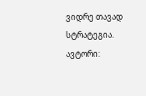ვიდრე თავად სტრატეგია.
ავტორი: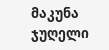მაკუნა ჯუღელი